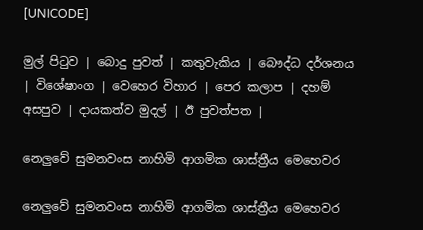[UNICODE]

මුල් පිටුව | බොදු පුවත් | කතුවැකිය | බෞද්ධ දර්ශනය | විශේෂාංග | වෙහෙර විහාර | පෙර කලාප | දහම් අසපුව | දායකත්ව මුදල් | ඊ පුවත්පත |

නෙලුවේ සුමනවංස නාහිමි ආගමික ශාස්ත්‍රීය මෙහෙවර

නෙලුවේ සුමනවංස නාහිමි ආගමික ශාස්ත්‍රීය මෙහෙවර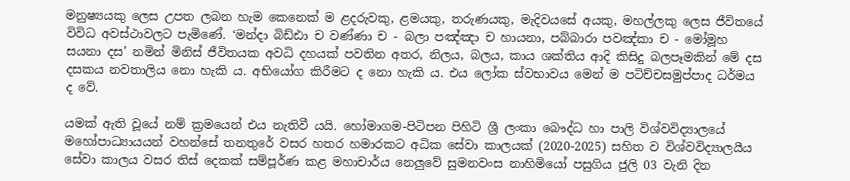මනුෂ්‍යයකු ලෙස උපත ලබන හැම කෙනෙක් ම ළදරුවකු, ළමයකු, තරුණයකු, මැදිවයසේ අයකු, මහල්ලකු ලෙස ජීවිතයේ විවිධ අවස්ථාවලට පැමිණේ. ‘මන්දා බිඩ්ඪා ච වණ්ණා ච - බලා පඤ්ඤා ච හායනා, පබ්බාරා පවඤ්කා ච - මෝමූහ සයනා දස’ නමින් මිනිස් ජීවිතයක අවධි දහයක් පවතින අතර, නිලය, බලය, කාය ශක්තිය ආදි කිසිදු බලපෑමකින් මේ දස දසකය නවතාලිය නො හැකි ය. අභියෝග කිරීමට ද නො හැකි ය. එය ලෝක ස්වභාවය මෙන් ම පටිච්චසමුප්පාද ධර්මය ද වේ.

යමක් ඇති වූයේ නම් ක්‍රමයෙන් එය නැතිවී යයි. හෝමාගම-පිටිපන පිහිටි ශ්‍රී ලංකා බෞද්ධ හා පාලි විශ්වවිද්‍යාලයේ මහෝපාධ්‍යායයන් වහන්සේ තනතුරේ වසර හතර හමාරකට අධික සේවා කාලයක් (2020-2025) සහිත ව විශ්වවිද්‍යාලයීය සේවා කාලය වසර තිස් දෙකක් සම්පූර්ණ කළ මහාචාර්ය නෙලුවේ සුමනවංස නාහිමියෝ පසුගිය ජුලි 03 වැනි දින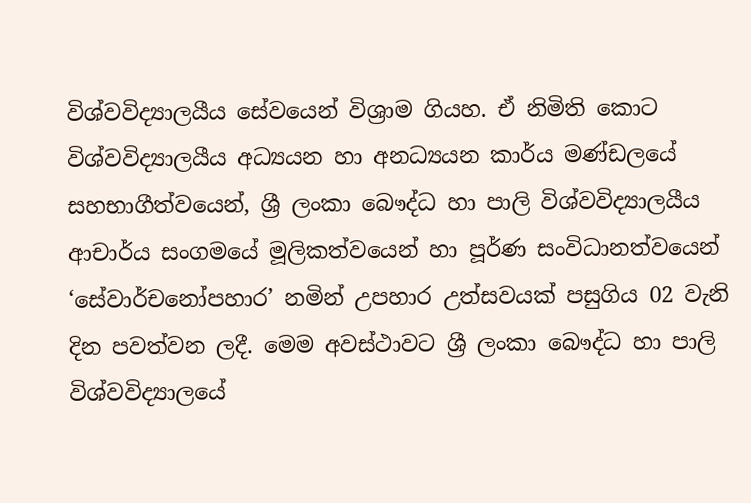විශ්වවිද්‍යාලයීය සේවයෙන් විශ්‍රාම ගියහ. ඒ නිමිති කොට විශ්වවිද්‍යාලයීය අධ්‍යයන හා අනධ්‍යයන කාර්ය මණ්ඩලයේ සහභාගීත්වයෙන්, ශ්‍රී ලංකා බෞද්ධ හා පාලි විශ්වවිද්‍යාලයීය ආචාර්ය සංගමයේ මූලිකත්වයෙන් හා පූර්ණ සංවිධානත්වයෙන් ‘සේවාර්චනෝපහාර’ නමින් උපහාර උත්සවයක් පසුගිය 02 වැනි දින පවත්වන ලදී. මෙම අවස්ථාවට ශ්‍රී ලංකා බෞද්ධ හා පාලි විශ්වවිද්‍යාලයේ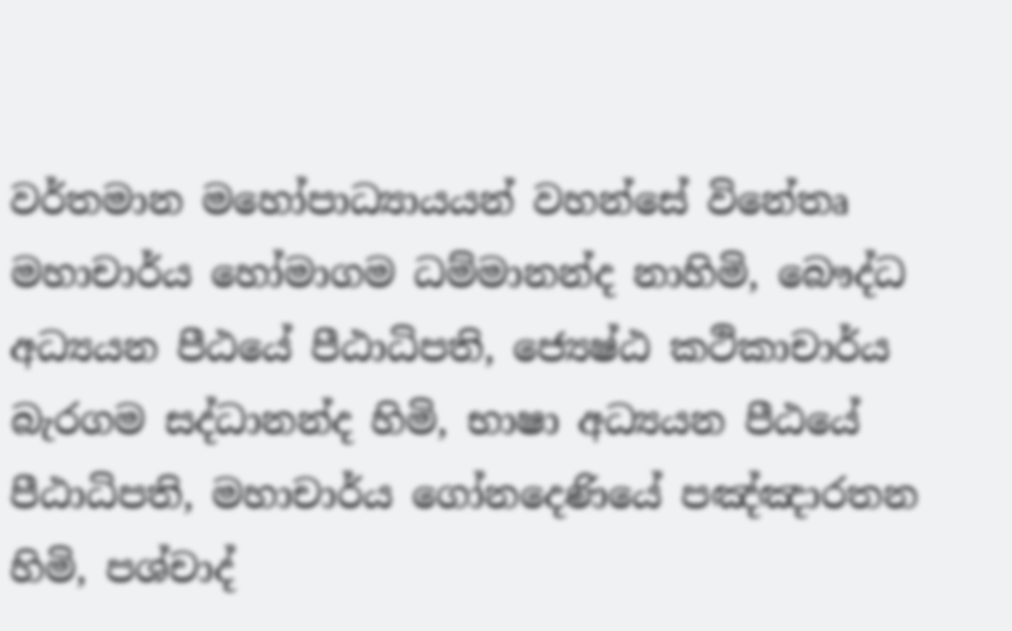වර්තමාන මහෝපාධ්‍යායයන් වහන්සේ විනේතෘ මහාචාර්ය හෝමාගම ධම්මානන්ද නාහිමි, බෞද්ධ අධ්‍යයන පීඨයේ පීඨාධිපති, ජ්‍යෙෂ්ඨ කථිකාචාර්ය බැරගම සද්ධානන්ද හිමි, භාෂා අධ්‍යයන පීඨයේ පීඨාධිපති, මහාචාර්ය ගෝනදෙණියේ පඤ්ඤාරතන හිමි, පශ්චාද්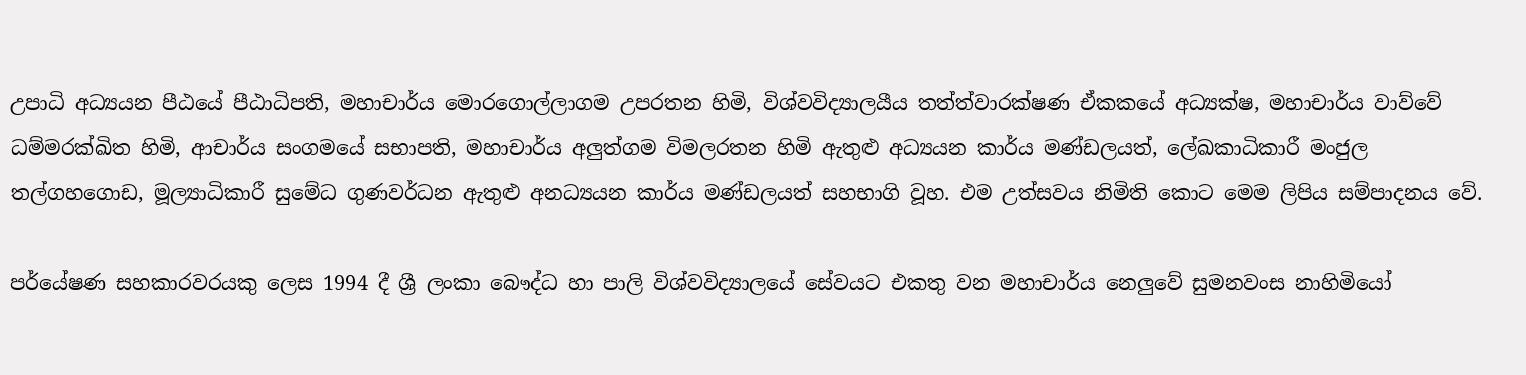උපාධි අධ්‍යයන පීඨයේ පීඨාධිපති, මහාචාර්ය මොරගොල්ලාගම උපරතන හිමි, විශ්වවිද්‍යාලයීය තත්ත්වාරක්ෂණ ඒකකයේ අධ්‍යක්ෂ, මහාචාර්ය වාව්වේ ධම්මරක්ඛිත හිමි, ආචාර්ය සංගමයේ සභාපති, මහාචාර්ය අලුත්ගම විමලරතන හිමි ඇතුළු අධ්‍යයන කාර්ය මණ්ඩලයත්, ලේඛකාධිකාරී මංජුල තල්ගහගොඩ, මූල්‍යාධිකාරී සුමේධ ගුණවර්ධන ඇතුළු අනධ්‍යයන කාර්ය මණ්ඩලයත් සහභාගි වූහ. එම උත්සවය නිමිති කොට මෙම ලිපිය සම්පාදනය වේ.

පර්යේෂණ සහකාරවරයකු ලෙස 1994 දී ශ්‍රී ලංකා බෞද්ධ හා පාලි විශ්වවිද්‍යාලයේ සේවයට එකතු වන මහාචාර්ය නෙලුවේ සුමනවංස නාහිමියෝ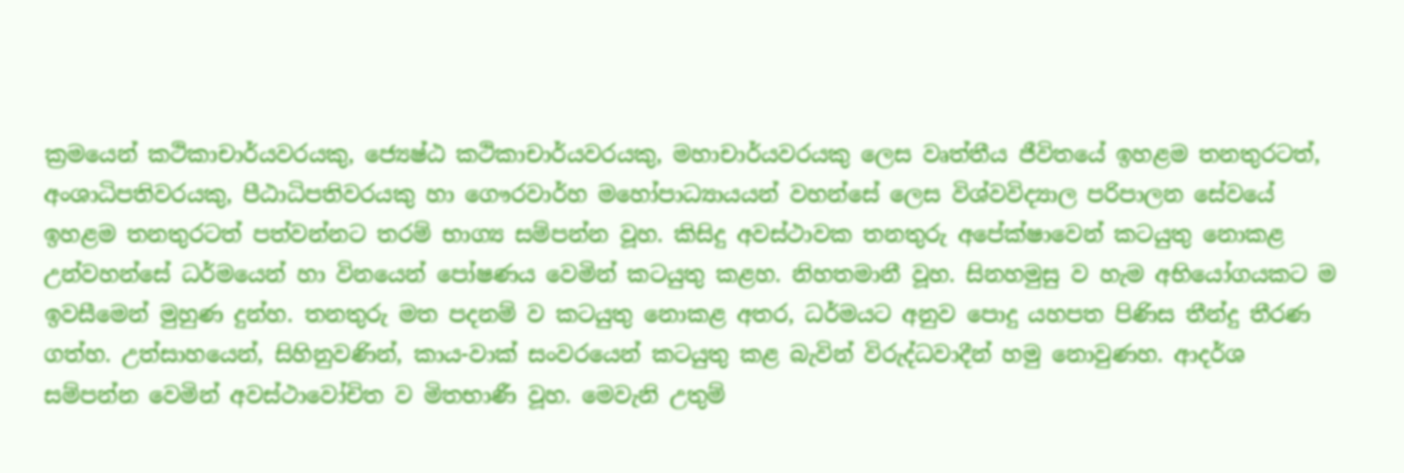ක්‍රමයෙන් කථිකාචාර්යවරයකු, ජ්‍යෙෂ්ඨ කථිකාචාර්යවරයකු, මහාචාර්යවරයකු ලෙස වෘත්තීය ජීවිතයේ ඉහළම තනතුරටත්, අංශාධිපතිවරයකු, පීඨාධිපතිවරයකු හා ගෞරවාර්හ මහෝපාධ්‍යායයන් වහන්සේ ලෙස විශ්වවිද්‍යාල පරිපාලන සේවයේ ඉහළම තනතුරටත් පත්වන්නට තරම් භාග්‍ය සම්පන්න වූහ. කිසිදු අවස්ථාවක තනතුරු අපේක්ෂාවෙන් කටයුතු නොකළ උන්වහන්සේ ධර්මයෙන් හා විනයෙන් පෝෂණය වෙමින් කටයුතු කළහ. නිහතමානී වූහ. සිනහමුසු ව හැම අභියෝගයකට ම ඉවසීමෙන් මුහුණ දුන්හ. තනතුරු මත පදනම් ව කටයුතු නොකළ අතර, ධර්මයට අනුව පොදු යහපත පිණිස තීන්දු තීරණ ගත්හ. උත්සාහයෙන්, සිහිනුවණින්, කාය-වාක් සංවරයෙන් කටයුතු කළ බැවින් විරුද්ධවාදීන් හමු නොවුණහ. ආදර්ශ සම්පන්න වෙමින් අවස්ථාවෝචිත ව මිතභාණී වූහ. මෙවැනි උතුම්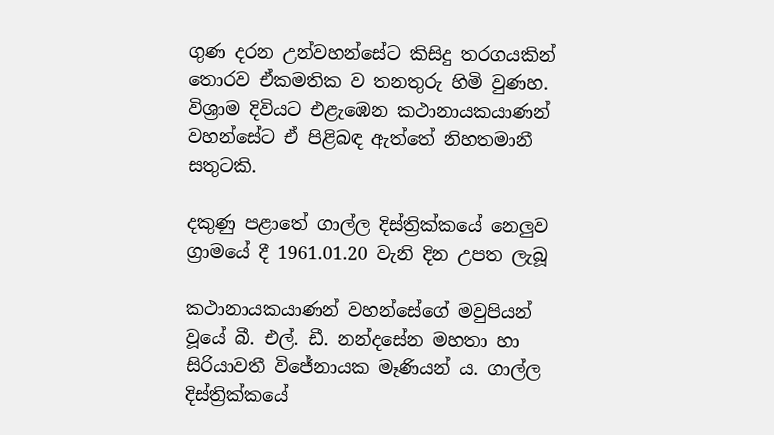ගුණ දරන උන්වහන්සේට කිසිදු තරගයකින් තොරව ඒකමතික ව තනතුරු හිමි වුණහ. විශ්‍රාම දිවියට එළැඹෙන කථානායකයාණන් වහන්සේට ඒ පිළිබඳ ඇත්තේ නිහතමානී සතුටකි.

දකුණු පළාතේ ගාල්ල දිස්ත්‍රික්කයේ නෙලුව ග්‍රාමයේ දී 1961.01.20 වැනි දින උපත ලැබූ

කථානායකයාණන් වහන්සේගේ මවුපියන් වූයේ බී. එල්. ඩී. නන්දසේන මහතා හා සිරියාවතී විජේනායක මෑණියන් ය. ගාල්ල දිස්ත්‍රික්කයේ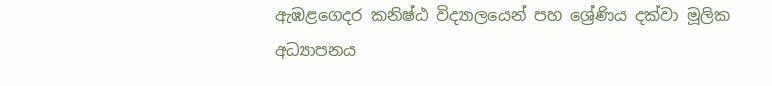ඇඹළගෙදර කනිෂ්ඨ විද්‍යාලයෙන් පහ ශ්‍රේණිය දක්වා මූලික අධ්‍යාපනය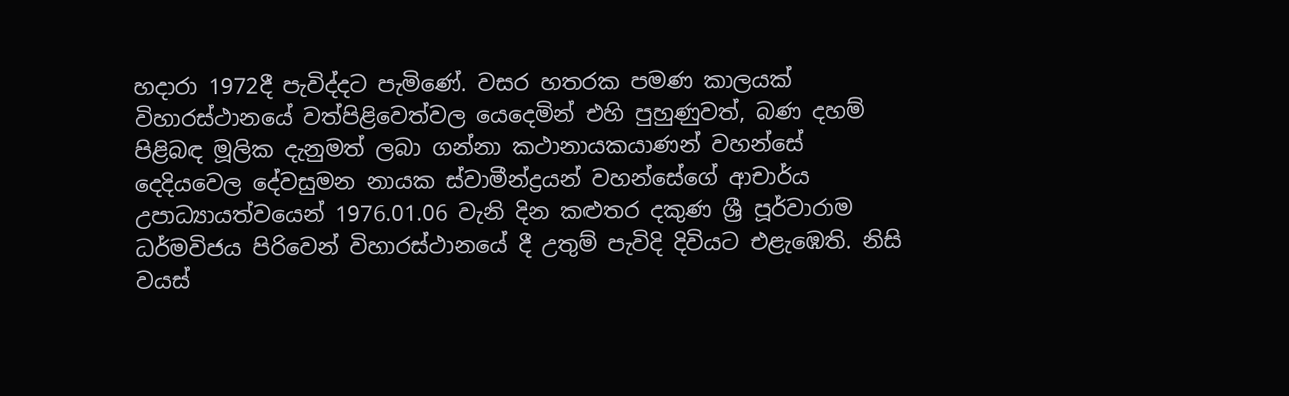හදාරා 1972දී පැවිද්දට පැමිණේ. වසර හතරක පමණ කාලයක් විහාරස්ථානයේ වත්පිළිවෙත්වල යෙදෙමින් එහි පුහුණුවත්, බණ දහම් පිළිබඳ මූලික දැනුමත් ලබා ගන්නා කථානායකයාණන් වහන්සේ දෙදියවෙල දේවසුමන නායක ස්වාමීන්ද්‍රයන් වහන්සේගේ ආචාර්ය උපාධ්‍යායත්වයෙන් 1976.01.06 වැනි දින කළුතර දකුණ ශ්‍රී පූර්වාරාම ධර්මවිජය පිරිවෙන් විහාරස්ථානයේ දී උතුම් පැවිදි දිවියට එළැඹෙති. නිසි වයස්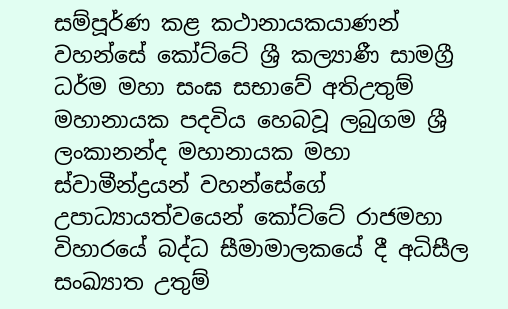සම්පූර්ණ කළ කථානායකයාණන් වහන්සේ කෝට්ටේ ශ්‍රී කල්‍යාණී සාමග්‍රී ධර්ම මහා සංඝ සභාවේ අතිඋතුම් මහානායක පදවිය හෙබවූ ලබුගම ශ්‍රී ලංකානන්ද මහානායක මහා ස්වාමීන්ද්‍රයන් වහන්සේගේ උපාධ්‍යායත්වයෙන් කෝට්ටේ රාජමහා විහාරයේ බද්ධ සීමාමාලකයේ දී අධිසීල සංඛ්‍යාත උතුම්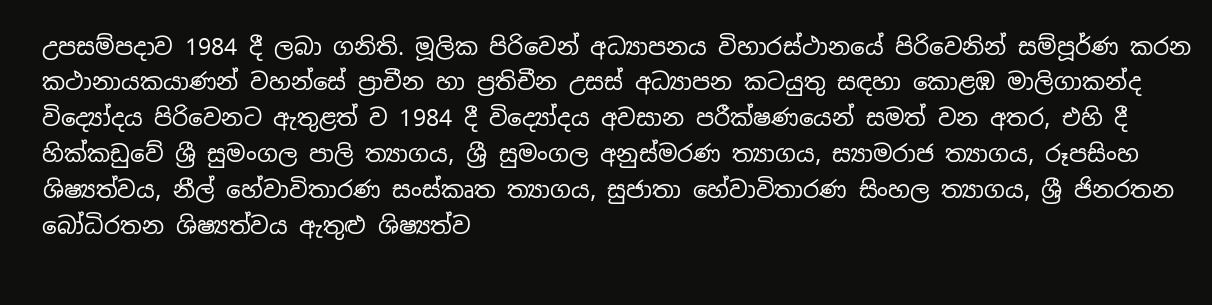උපසම්පදාව 1984 දී ලබා ගනිති. මූලික පිරිවෙන් අධ්‍යාපනය විහාරස්ථානයේ පිරිවෙනින් සම්පූර්ණ කරන කථානායකයාණන් වහන්සේ ප්‍රාචීන හා ප්‍රතිචීන උසස් අධ්‍යාපන කටයුතු සඳහා කොළඹ මාලිගාකන්ද විද්‍යෝදය පිරිවෙනට ඇතුළත් ව 1984 දී විද්‍යෝදය අවසාන පරීක්ෂණයෙන් සමත් වන අතර, එහි දී හික්කඩුවේ ශ්‍රී සුමංගල පාලි ත්‍යාගය, ශ්‍රී සුමංගල අනුස්මරණ ත්‍යාගය, ස්‍යාමරාජ ත්‍යාගය, රූපසිංහ ශිෂ්‍යත්වය, නීල් හේවාවිතාරණ සංස්කෘත ත්‍යාගය, සුජාතා හේවාවිතාරණ සිංහල ත්‍යාගය, ශ්‍රී ජිනරතන බෝධිරතන ශිෂ්‍යත්වය ඇතුළු ශිෂ්‍යත්ව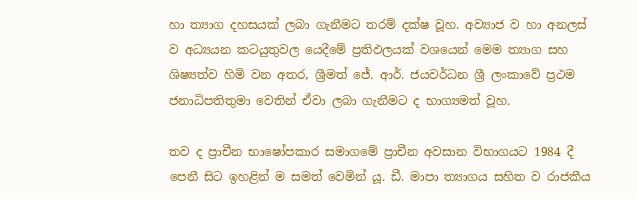හා ත්‍යාග දහසයක් ලබා ගැනීමට තරම් දක්ෂ වූහ. අව්‍යාජ ව හා අනලස් ව අධ්‍යයන කටයුතුවල යෙදීමේ ප්‍රතිඵලයක් වශයෙන් මෙම ත්‍යාග සහ ශිෂ්‍යත්ව හිමි වන අතර, ශ්‍රීමත් ජේ. ආර්. ජයවර්ධන ශ්‍රී ලංකාවේ ප්‍රථම ජනාධිපතිතුමා වෙතින් ඒවා ලබා ගැනීමට ද භාග්‍යමත් වූහ.

තව ද ප්‍රාචීන භාෂෝපකාර සමාගමේ ප්‍රාචීන අවසාන විභාගයට 1984 දී පෙනී සිට ඉහළින් ම සමත් වෙමින් යූ. ඩී. මාපා ත්‍යාගය සහිත ව රාජකීය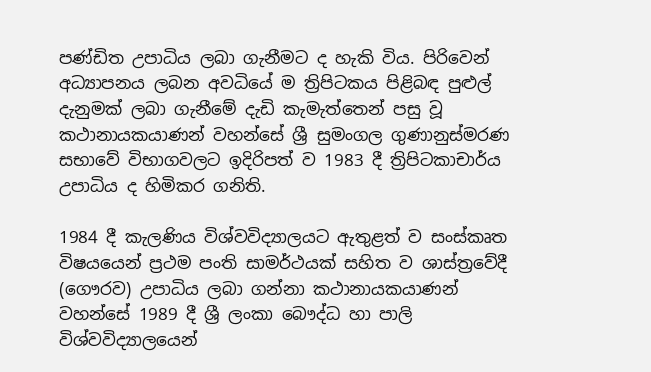පණ්ඩිත උපාධිය ලබා ගැනීමට ද හැකි විය. පිරිවෙන් අධ්‍යාපනය ලබන අවධියේ ම ත්‍රිපිටකය පිළිබඳ පුළුල් දැනුමක් ලබා ගැනීමේ දැඩි කැමැත්තෙන් පසු වූ කථානායකයාණන් වහන්සේ ශ්‍රී සුමංගල ගුණානුස්මරණ සභාවේ විභාගවලට ඉදිරිපත් ව 1983 දී ත්‍රිපිටකාචාර්ය උපාධිය ද හිමිකර ගනිති.

1984 දී කැලණිය විශ්වවිද්‍යාලයට ඇතුළත් ව සංස්කෘත විෂයයෙන් ප්‍රථම පංති සාමර්ථයක් සහිත ව ශාස්ත්‍රවේදී (ගෞරව) උපාධිය ලබා ගන්නා කථානායකයාණන් වහන්සේ 1989 දී ශ්‍රී ලංකා බෞද්ධ හා පාලි විශ්වවිද්‍යාලයෙන්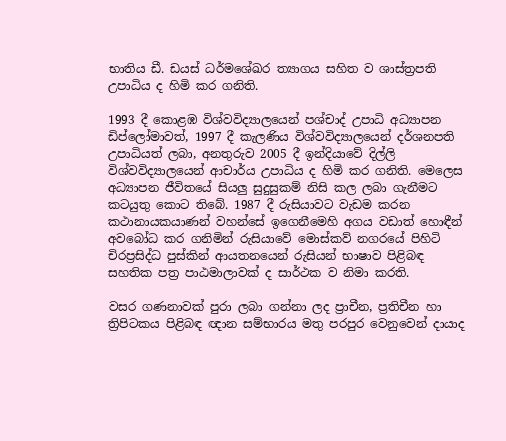භාතිය ඩී. ඩයස් ධර්මශේඛර ත්‍යාගය සහිත ව ශාස්ත්‍රපති උපාධිය ද හිමි කර ගනිති.

1993 දී කොළඹ විශ්වවිද්‍යාලයෙන් පශ්චාද් උපාධි අධ්‍යාපන ඩිප්ලෝමාවත්, 1997 දී කැලණිය විශ්වවිද්‍යාලයෙන් දර්ශනපති උපාධියත් ලබා, අනතුරුව 2005 දී ඉන්දියාවේ දිල්ලි විශ්වවිද්‍යාලයෙන් ආචාර්ය උපාධිය ද හිමි කර ගනිති. මෙලෙස අධ්‍යාපන ජීවිතයේ සියලු සුදුසුකම් නිසි කල ලබා ගැනීමට කටයුතු කොට තිබේ. 1987 දී රුසියාවට වැඩම කරන කථානායකයාණන් වහන්සේ ඉගෙනීමෙහි අගය වඩාත් හොඳීන් අවබෝධ කර ගනිමින් රුසියාවේ මොස්කව් නගරයේ පිහිටි චිරප්‍රසිද්ධ පුස්කින් ආයතනයෙන් රුසියන් භාෂාව පිළිබඳ සහතික පත්‍ර පාඨමාලාවක් ද සාර්ථක ව නිමා කරති.

වසර ගණනාවක් පුරා ලබා ගන්නා ලද ප්‍රාචීන, ප්‍රතිචීන හා ත්‍රිපිටකය පිළිබඳ ඥාන සම්භාරය මතු පරපුර වෙනුවෙන් දායාද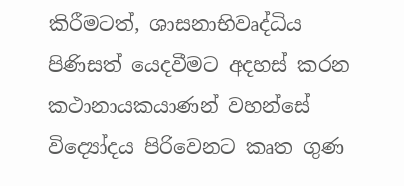කිරීමටත්, ශාසනාභිවෘද්ධිය පිණිසත් යෙදවීමට අදහස් කරන කථානායකයාණන් වහන්සේ විද්‍යෝදය පිරිවෙනට කෘත ගුණ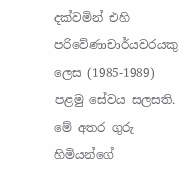දක්වමින් එහි පරිවේණාචාර්යවරයකු ලෙස (1985-1989) පළමු සේවය සලසති. මේ අතර ගුරු හිමියන්ගේ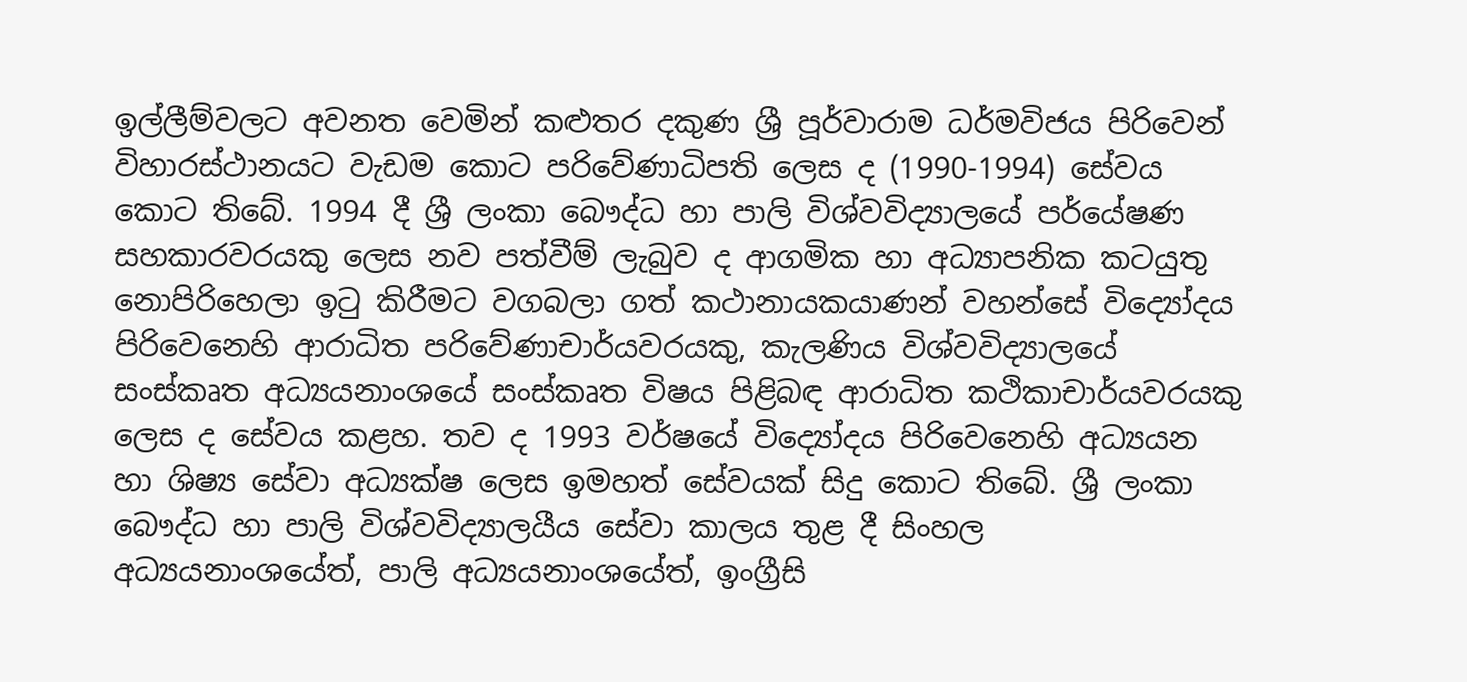ඉල්ලීම්වලට අවනත වෙමින් කළුතර දකුණ ශ්‍රී පූර්වාරාම ධර්මවිජය පිරිවෙන් විහාරස්ථානයට වැඩම කොට පරිවේණාධිපති ලෙස ද (1990-1994) සේවය කොට තිබේ. 1994 දී ශ්‍රී ලංකා බෞද්ධ හා පාලි විශ්වවිද්‍යාලයේ පර්යේෂණ සහකාරවරයකු ලෙස නව පත්වීම් ලැබුව ද ආගමික හා අධ්‍යාපනික කටයුතු නොපිරිහෙලා ඉටු කිරීමට වගබලා ගත් කථානායකයාණන් වහන්සේ විද්‍යෝදය පිරිවෙනෙහි ආරාධිත පරිවේණාචාර්යවරයකු, කැලණිය විශ්වවිද්‍යාලයේ සංස්කෘත අධ්‍යයනාංශයේ සංස්කෘත විෂය පිළිබඳ ආරාධිත කථිකාචාර්යවරයකු ලෙස ද සේවය කළහ. තව ද 1993 වර්ෂයේ විද්‍යෝදය පිරිවෙනෙහි අධ්‍යයන හා ශිෂ්‍ය සේවා අධ්‍යක්ෂ ලෙස ඉමහත් සේවයක් සිදු කොට තිබේ. ශ්‍රී ලංකා බෞද්ධ හා පාලි විශ්වවිද්‍යාලයීය සේවා කාලය තුළ දී සිංහල අධ්‍යයනාංශයේත්, පාලි අධ්‍යයනාංශයේත්, ඉංග්‍රීසි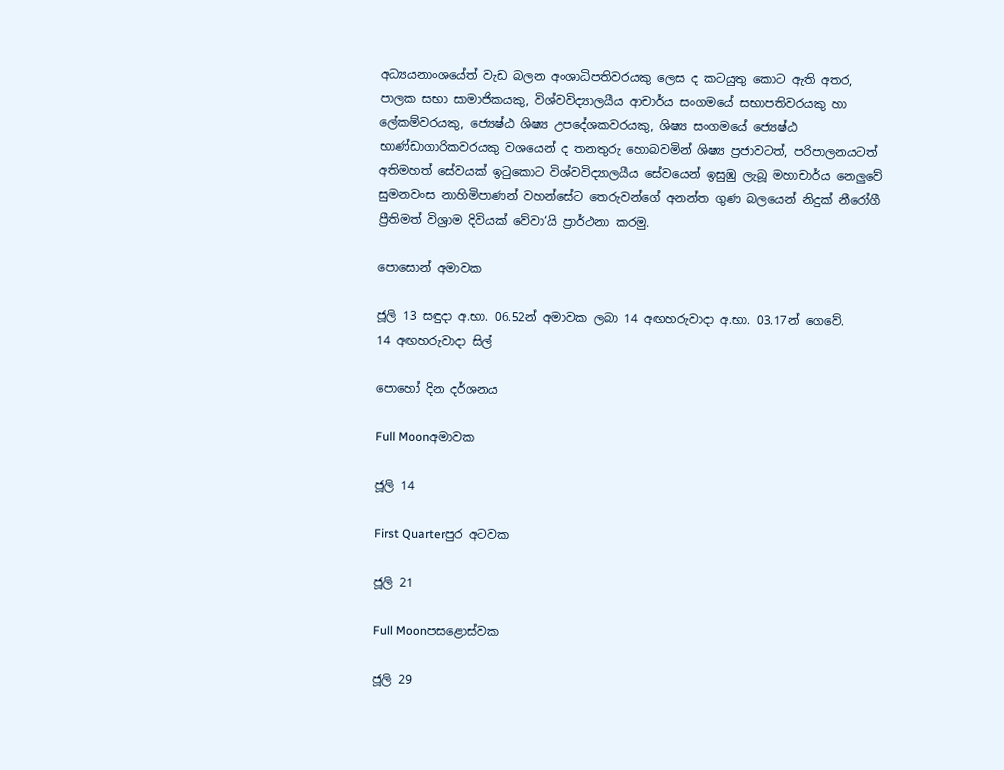අධ්‍යයනාංශයේත් වැඩ බලන අංශාධිපතිවරයකු ලෙස ද කටයුතු කොට ඇති අතර, පාලක සභා සාමාජිකයකු, විශ්වවිද්‍යාලයීය ආචාර්ය සංගමයේ සභාපතිවරයකු හා ලේකම්වරයකු, ජ්‍යෙෂ්ඨ ශිෂ්‍ය උපදේශකවරයකු, ශිෂ්‍ය සංගමයේ ජ්‍යෙෂ්ඨ භාණ්ඩාගාරිකවරයකු වශයෙන් ද තනතුරු හොබවමින් ශිෂ්‍ය ප්‍රජාවටත්, පරිපාලනයටත් අතිමහත් සේවයක් ඉටුකොට විශ්වවිද්‍යාලයීය සේවයෙන් ඉසුඹු ලැබූ මහාචාර්ය නෙලුවේ සුමනවංස නාහිමිපාණන් වහන්සේට තෙරුවන්ගේ අනන්ත ගුණ බලයෙන් නිදුක් නීරෝගී ප්‍රීතිමත් විශ්‍රාම දිවියක් වේවා‘යි ප්‍රාර්ථනා කරමු.

පොසොන් අමාවක

ජූලි 13 සඳුදා අ.භා. 06.52න් අමාවක ලබා 14 අඟහරුවාදා අ.භා. 03.17න් ගෙවේ.
14 අඟහරුවාදා සිල්

පොහෝ දින දර්ශනය

Full Moonඅමාවක

ජූලි 14

First Quarterපුර අටවක

ජූලි 21

Full Moonපසළොස්වක

ජූලි 29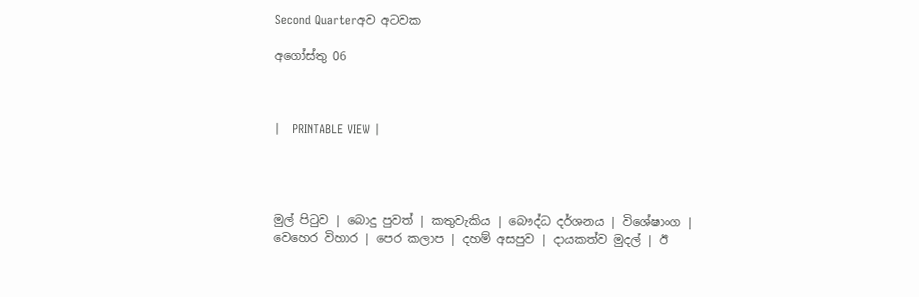Second Quarterඅව අටවක

අගෝස්තු 06



|   PRINTABLE VIEW |




මුල් පිටුව | බොදු පුවත් | කතුවැකිය | බෞද්ධ දර්ශනය | විශේෂාංග | වෙහෙර විහාර | පෙර කලාප | දහම් අසපුව | දායකත්ව මුදල් | ඊ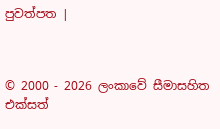පුවත්පත |



© 2000 - 2026 ලංකාවේ සීමාසහිත එක්සත්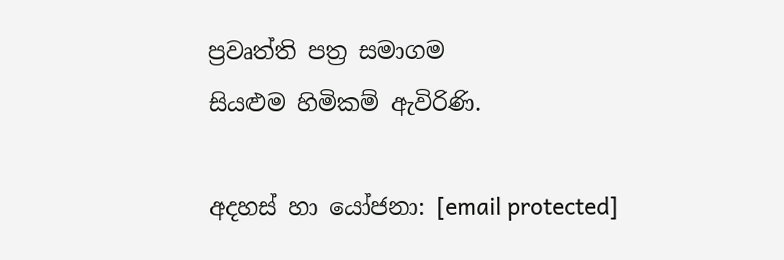ප්‍රවෘත්ති පත්‍ර සමාගම
සියළුම හිමිකම් ඇවිරිණි.

අදහස් හා යෝජනා: [email protected]